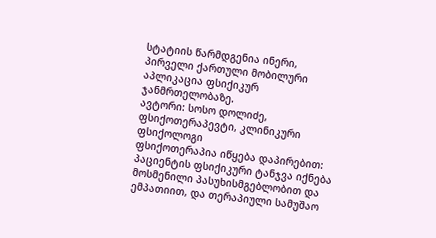სტატიის წარმდგენია ინერი, პირველი ქართული მობილური აპლიკაცია ფსიქიკურ ჯანმრთელობაზე.
ავტორი: სოსო დოლიძე, ფსიქოთერაპევტი, კლინიკური ფსიქოლოგი
ფსიქოთერაპია იწყება დაპირებით: პაციენტის ფსიქიკური ტანჯვა იქნება მოსმენილი პასუხისმგებლობით და ემპათიით, და თერაპიული სამუშაო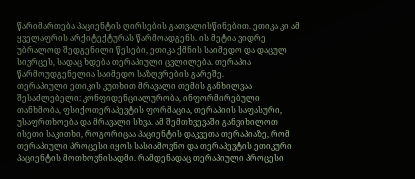წარიმართება პაციენტის ღირსების გათვალისწინებით. ეთიკა კი ამ ყველაფრის არქიტექტურას წარმოადგენს. ის მეტია ვიდრე უბრალოდ შედგენილი წესები, ეთიკა ქმნის საიმედო და დაცულ სივრცეს, სადაც ხდება თერაპიული ცვლილება. თერაპია წარმოუდგენელია საიმედო საზღვრების გარეშე.
თერაპიული ეთიკის კუთხით მრავალი თემის განხილვაა შესაძლებელი: კონფიდენციალურობა, ინფორმირებული თანხმობა, ფსიქოთერაპევტის ფორმაცია, თერაპიის საფასური, უსაფრთხოება და მრავალი სხვა. ამ შემთხვევაში განვიხილოთ ისეთი საკითხი, როგორიცაა პაციენტის დაკვეთა თერაპიაზე, რომ თერაპიული პროცესი იყოს სასიამოვნო და თერაპევტის ეთიკური პაციენტის მოთხოვნისადმი. რამდენადაც თერაპიული პროცესი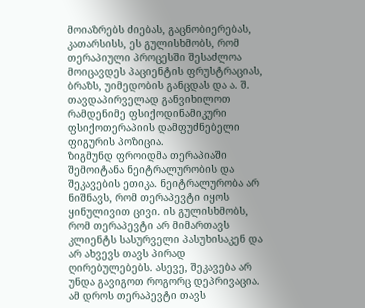მოიაზრებს ძიებას, გაცნობიერებას, კათარსისს, ეს გულისხმობს, რომ თერაპიული პროცესში შესაძლოა მოიცავდეს პაციენტის ფრუსტრაციას, ბრაზს, უიმედობის განცდას და ა. შ.
თავდაპირველად განვიხილოთ რამდენიმე ფსიქოდინამიკური ფსიქოთერაპიის დამფუძნებელი ფიგურის პოზიცია.
ზიგმუნდ ფროიდმა თერაპიაში შემოიტანა ნეიტრალურობის და შეკავების ეთიკა. ნეიტრალურობა არ ნიშნავს, რომ თერაპევტი იყოს ყინულივით ცივი. ის გულისხმობს, რომ თერაპევტი არ მიმართავს კლიენტს სასურველი პასუხისაკენ და არ ახვევს თავს პირად ღირებულებებს. ასევე, შეკავება არ უნდა გავიგოთ როგორც დეპრივაცია. ამ დროს თერაპევტი თავს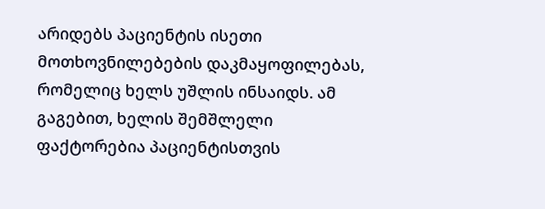არიდებს პაციენტის ისეთი მოთხოვნილებების დაკმაყოფილებას, რომელიც ხელს უშლის ინსაიდს. ამ გაგებით, ხელის შემშლელი ფაქტორებია პაციენტისთვის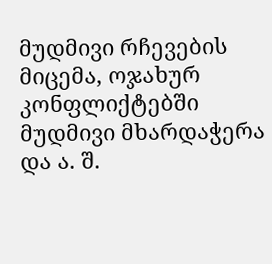მუდმივი რჩევების მიცემა, ოჯახურ კონფლიქტებში მუდმივი მხარდაჭერა და ა. შ.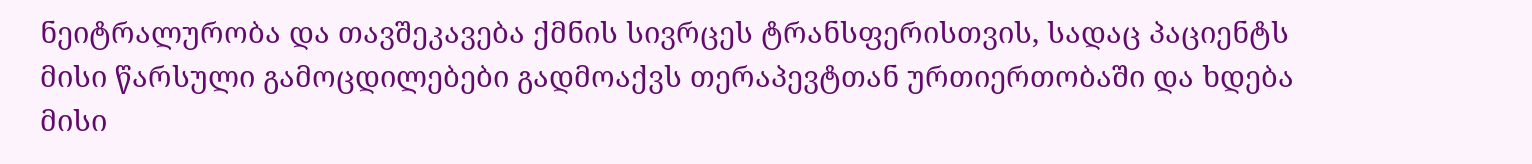ნეიტრალურობა და თავშეკავება ქმნის სივრცეს ტრანსფერისთვის, სადაც პაციენტს მისი წარსული გამოცდილებები გადმოაქვს თერაპევტთან ურთიერთობაში და ხდება მისი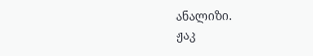ანალიზი.
ჟაკ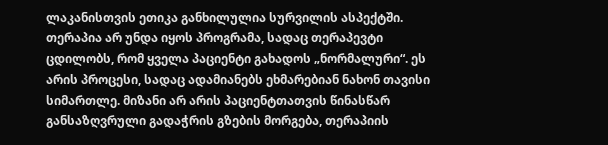ლაკანისთვის ეთიკა განხილულია სურვილის ასპექტში. თერაპია არ უნდა იყოს პროგრამა, სადაც თერაპევტი ცდილობს, რომ ყველა პაციენტი გახადოს „ნორმალური“. ეს არის პროცესი, სადაც ადამიანებს ეხმარებიან ნახონ თავისი სიმართლე. მიზანი არ არის პაციენტთათვის წინასწარ განსაზღვრული გადაჭრის გზების მორგება, თერაპიის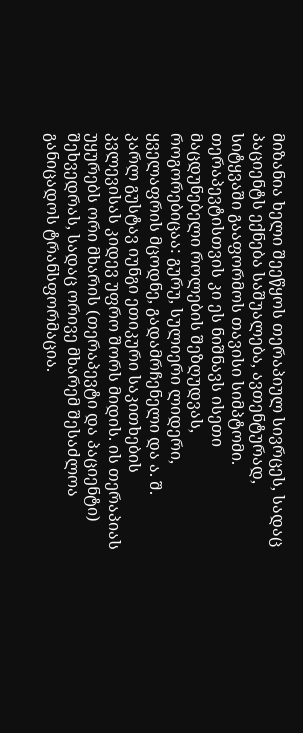მიზანია ხელი შეეწყოს თერაპიულ სივრცეს, სადაც პაციენტს ექნება საშუალება, ავთენტურად, სიტყვაში გააფორმოს თავისი სიმპტომი. თერაპევტისთვის კი ეს ნიშნავს ისეთი მაცდუნებელი როლების შეზღუდვას, როგორებიცაა: გურუ, სულიერი ლიდერი, ყველაფრის მცოდნე, გადამრჩენელი და ა. შ.
კარლ გუსტავ იუნგი ეთიკური საკითხების კვლევისას კიდევ უფრო შორს მიდის. ის თერაპიას უყურებს ორი მხარის (თერაპევტი და პაციენტი) შეხვედრას, სადაც ორივე მხარემ შესაძლოა განიცადოს ტრანსფორმაცია.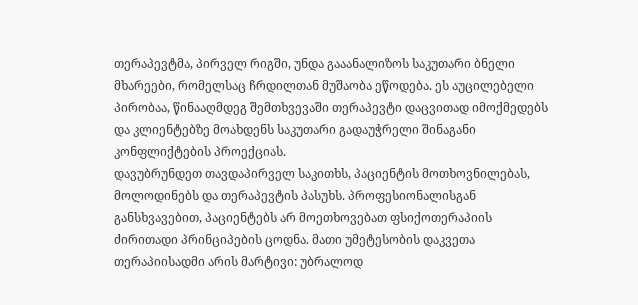თერაპევტმა, პირველ რიგში, უნდა გააანალიზოს საკუთარი ბნელი მხარეები, რომელსაც ჩრდილთან მუშაობა ეწოდება. ეს აუცილებელი პირობაა, წინააღმდეგ შემთხვევაში თერაპევტი დაცვითად იმოქმედებს და კლიენტებზე მოახდენს საკუთარი გადაუჭრელი შინაგანი კონფლიქტების პროექციას.
დავუბრუნდეთ თავდაპირველ საკითხს, პაციენტის მოთხოვნილებას, მოლოდინებს და თერაპევტის პასუხს. პროფესიონალისგან განსხვავებით, პაციენტებს არ მოეთხოვებათ ფსიქოთერაპიის ძირითადი პრინციპების ცოდნა. მათი უმეტესობის დაკვეთა თერაპიისადმი არის მარტივი: უბრალოდ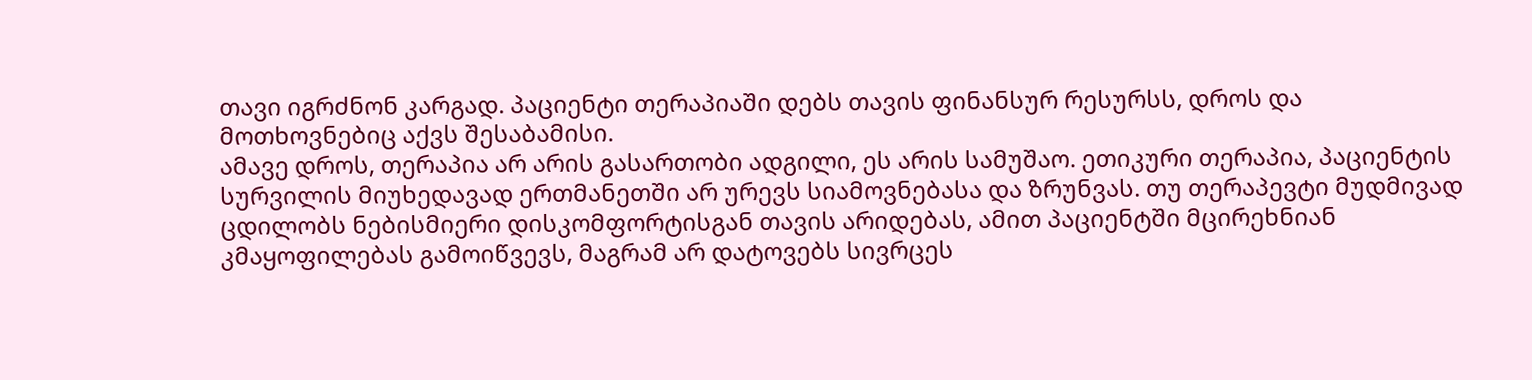თავი იგრძნონ კარგად. პაციენტი თერაპიაში დებს თავის ფინანსურ რესურსს, დროს და მოთხოვნებიც აქვს შესაბამისი.
ამავე დროს, თერაპია არ არის გასართობი ადგილი, ეს არის სამუშაო. ეთიკური თერაპია, პაციენტის სურვილის მიუხედავად ერთმანეთში არ ურევს სიამოვნებასა და ზრუნვას. თუ თერაპევტი მუდმივად ცდილობს ნებისმიერი დისკომფორტისგან თავის არიდებას, ამით პაციენტში მცირეხნიან კმაყოფილებას გამოიწვევს, მაგრამ არ დატოვებს სივრცეს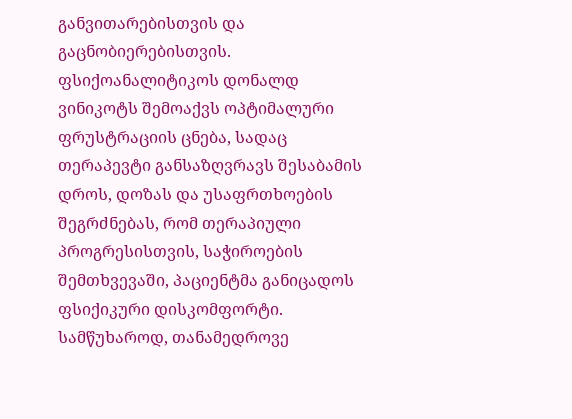განვითარებისთვის და გაცნობიერებისთვის. ფსიქოანალიტიკოს დონალდ ვინიკოტს შემოაქვს ოპტიმალური ფრუსტრაციის ცნება, სადაც თერაპევტი განსაზღვრავს შესაბამის დროს, დოზას და უსაფრთხოების შეგრძნებას, რომ თერაპიული პროგრესისთვის, საჭიროების შემთხვევაში, პაციენტმა განიცადოს ფსიქიკური დისკომფორტი.
სამწუხაროდ, თანამედროვე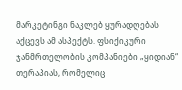მარკეტინგი ნაკლებ ყურადღებას აქცევს ამ ასპექტს. ფსიქიკური ჯანმრთელობის კომპანიები „ყიდიან“ თერაპიას, რომელიც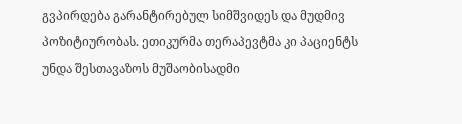გვპირდება გარანტირებულ სიმშვიდეს და მუდმივ პოზიტიურობას. ეთიკურმა თერაპევტმა კი პაციენტს უნდა შესთავაზოს მუშაობისადმი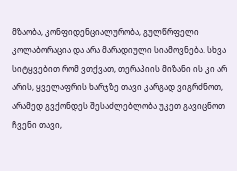მზაობა, კონფიდენციალურობა, გულწრფელი კოლაბორაცია და არა მარადიული სიამოვნება. სხვა სიტყვებით რომ ვთქვათ, თერაპიის მიზანი ის კი არ არის, ყველაფრის ხარჯზე თავი კარგად ვიგრძნოთ, არამედ გვქონდეს შესაძლებლობა უკეთ გავიცნოთ ჩვენი თავი,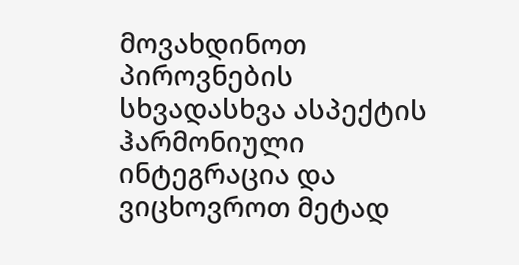მოვახდინოთ პიროვნების სხვადასხვა ასპექტის ჰარმონიული ინტეგრაცია და ვიცხოვროთ მეტად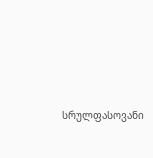სრულფასოვანი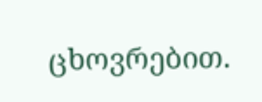ცხოვრებით.